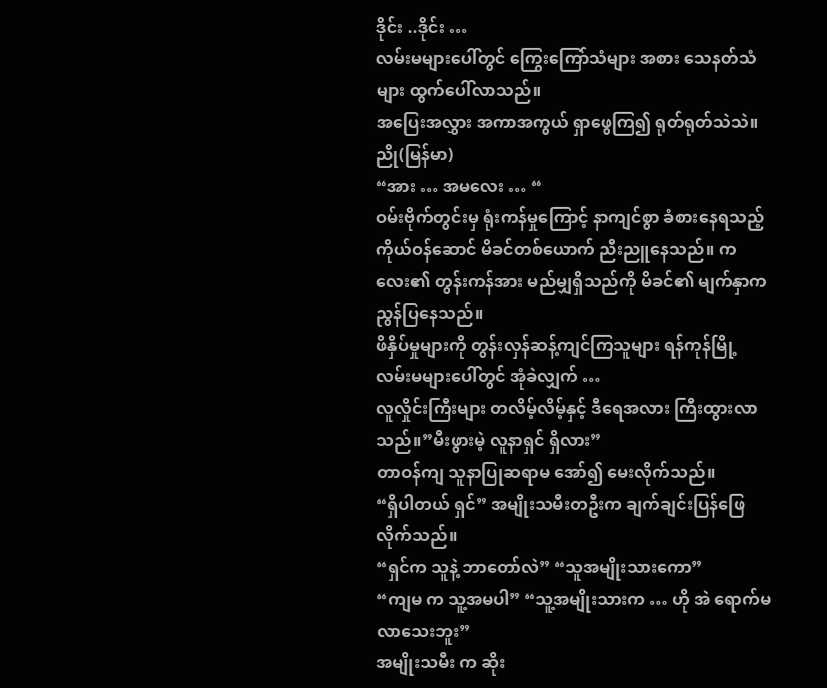ဒိုင်း ..ဒိုင်း …
လမ်းမများပေါ်တွင် ကြွေးကြော်သံများ အစား သေနတ်သံများ ထွက်ပေါ်လာသည်။
အပြေးအလွှား အကာအကွယ် ရှာဖွေကြ၍ ရုတ်ရုတ်သဲသဲ။
ညို(မြန်မာ)
“အား … အမလေး … “
ဝမ်းဗိုက်တွင်းမှ ရုံးကန်မှုကြောင့် နာကျင်စွာ ခံစားနေရသည့် ကိုယ်ဝန်ဆောင် မိခင်တစ်ယောက် ညီးညူနေသည်။ ကလေး၏ တွန်းကန်အား မည်မျှရှိသည်ကို မိခင်၏ မျက်နှာက ညွန်ပြနေသည်။
ဖိနှိပ်မှုများကို တွန်းလှန်ဆန့်ကျင်ကြသူများ ရန်ကုန်မြို့ လမ်းမများပေါ်တွင် အုံခဲလျှက် …
လူလှိုင်းကြီးများ တလိမ့်လိမ့်နှင့် ဒီရေအလား ကြီးထွားလာသည်။”မီးဖွားမဲ့ လူနာရှင် ရှိလား”
တာဝန်ကျ သူနာပြုဆရာမ အော်၍ မေးလိုက်သည်။
“ရှိပါတယ် ရှင်” အမျိုးသမီးတဦးက ချက်ချင်းပြန်ဖြေလိုက်သည်။
“ရှင်က သူနဲ့ ဘာတော်လဲ” “သူအမျိုးသားကော”
“ကျမ က သူ့အမပါ” “သူ့အမျိုးသားက … ဟို အဲ ရောက်မလာသေးဘူး”
အမျိုးသမီး က ဆိုး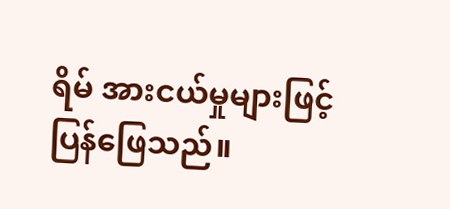ရိမ် အားငယ်မှုများဖြင့် ပြန်ဖြေသည်။